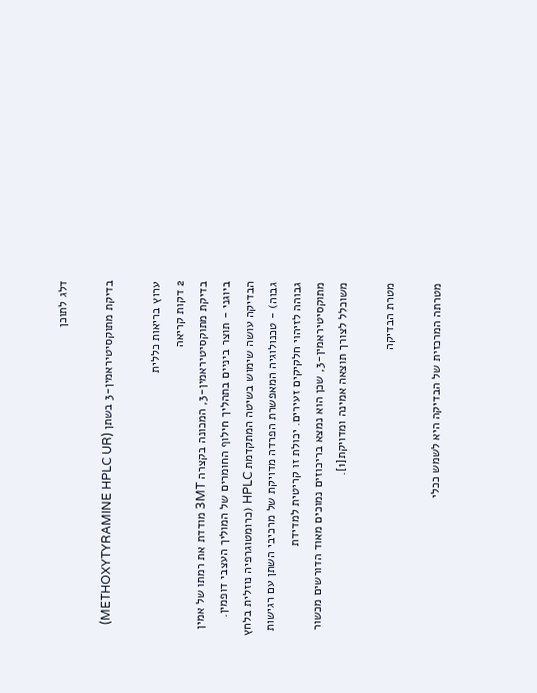דלג לתוכן

בדיקת מתוקסיטיראמין-3 בשתן (METHOXYTYRAMINE HPLC UR)

ערוץ בריאות כללית
2 דקות קריאה
בדיקת מתוקסיטיראמין-3, המכונה בקצרה 3MT מודדת את רמתו של אמין ביוגני - תוצר ביניים בתהליך חילוף החומרים של המוליך העצבי דופמין. הבדיקה עושה שימוש בשיטה המתקדמת HPLC (כרומטוגרפיה נוזלית בלחץ גבוה) - טכנולוגיה המאפשרת הפרדה מדויקת של מרכיבי השתן עם רגישות גבוהה לזיהוי חלקיקים זעירים. יכולת זו קריטית למדידת מתוקסיטיראמין-3, שכן הוא נמצא בריכוזים נמוכים מאוד הדורשים מכשור משוכלל לצורך תוצאה אמינה ומדויקת[1].

מטרת הבדיקה

מטרתה המרכזית של הבדיקה היא לשמש ככלי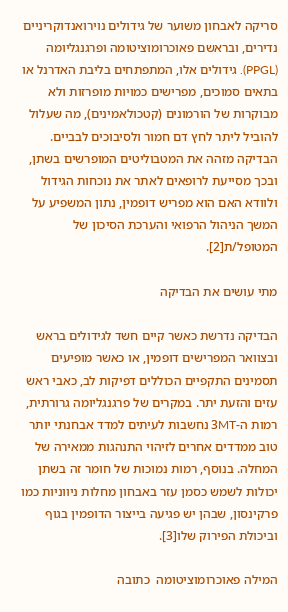סריקה לאבחון משוער של גידולים נוירואנדוקריניים נדירים, ובראשם פאוכרומוציטומה ופרגנגליומה (PPGL). גידולים אלו, המתפתחים בליבת האדרנל או בתאים סמוכים, מפרישים כמויות מופרזות ולא מבוקרות של הורמונים (קטכולאמינים), מה שעלול להוביל ליתר לחץ דם חמור ולסיבוכים לבביים. הבדיקה מזהה את המטבוליטים המופרשים בשתן, ובכך מסייעת לרופאים לאתר את נוכחות הגידול ולוודא האם הוא מפריש דופמין, נתון המשפיע על המשך הניהול הרפואי והערכת הסיכון של המטופל/ת[2].

מתי עושים את הבדיקה

הבדיקה נדרשת כאשר קיים חשד לגידולים בראש ובצוואר המפרישים דופמין, או כאשר מופיעים תסמינים התקפיים הכוללים דפיקות לב, כאבי ראש עזים והזעת יתר. במקרים של פרגנגליומה גרורתית, רמות ה-3MT נחשבות לעיתים למדד אבחנתי יותר טוב ממדדים אחרים לזיהוי התנהגות ממאירה של המחלה. בנוסף, רמות נמוכות של חומר זה בשתן יכולות לשמש כסמן עזר באבחון מחלות ניווניות כמו פרקינסון, שבהן יש פגיעה בייצור הדופמין בגוף וביכולת הפירוק שלו[3].

המילה פאוכרומוציטומה  כתובה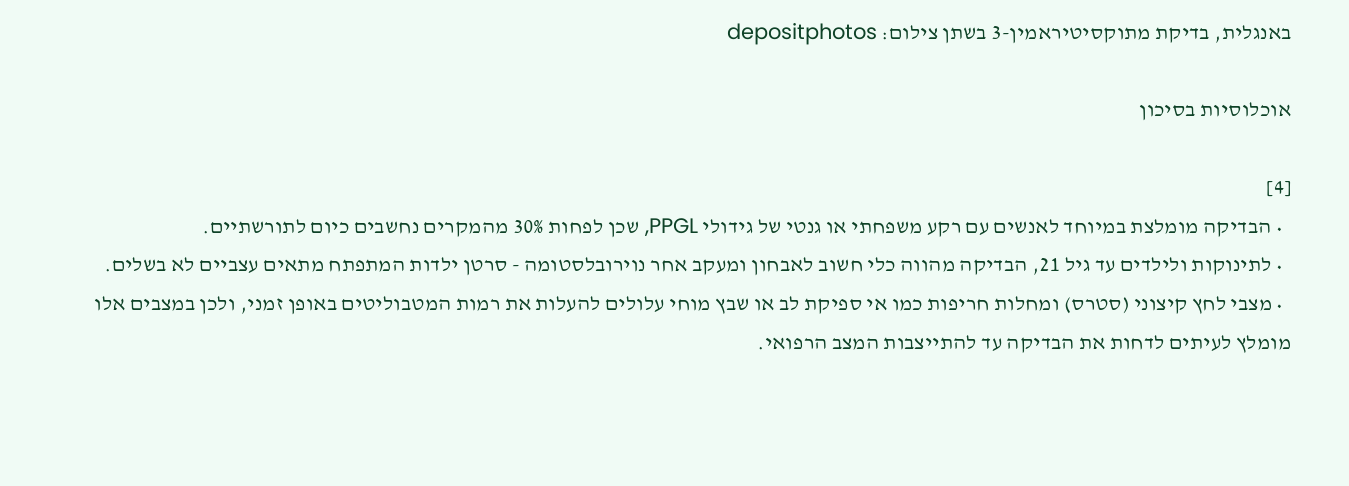באנגלית, בדיקת מתוקסיטיראמין-3 בשתן צילום: depositphotos

אוכלוסיות בסיכון

[4]
  • הבדיקה מומלצת במיוחד לאנשים עם רקע משפחתי או גנטי של גידולי PPGL, שכן לפחות 30% מהמקרים נחשבים כיום לתורשתיים.
  • לתינוקות ולילדים עד גיל 21, הבדיקה מהווה כלי חשוב לאבחון ומעקב אחר נוירובלסטומה - סרטן ילדות המתפתח מתאים עצביים לא בשלים.
  • מצבי לחץ קיצוני (סטרס) ומחלות חריפות כמו אי ספיקת לב או שבץ מוחי עלולים להעלות את רמות המטבוליטים באופן זמני, ולכן במצבים אלו מומלץ לעיתים לדחות את הבדיקה עד להתייצבות המצב הרפואי.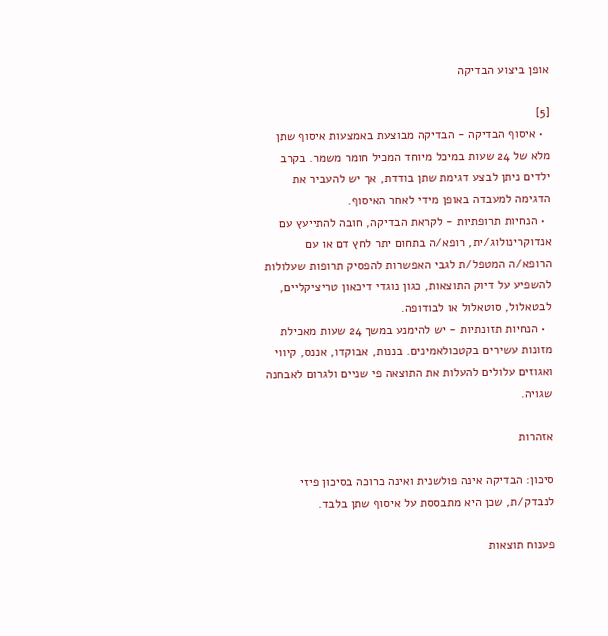אופן ביצוע הבדיקה

[5]
  • איסוף הבדיקה - הבדיקה מבוצעת באמצעות איסוף שתן מלא של 24 שעות במיכל מיוחד המכיל חומר משמר. בקרב ילדים ניתן לבצע דגימת שתן בודדת, אך יש להעביר את הדגימה למעבדה באופן מידי לאחר האיסוף.
  • הנחיות תרופתיות - לקראת הבדיקה, חובה להתייעץ עם אנדוקרינולוג/ית, רופא/ה בתחום יתר לחץ דם או עם הרופא/ה המטפל/ת לגבי האפשרות להפסיק תרופות שעלולות להשפיע על דיוק התוצאות, כגון נוגדי דיכאון טריציקליים, לבטאלול, סוטאלול או לבודופה.
  • הנחיות תזונתיות - יש להימנע במשך 24 שעות מאכילת מזונות עשירים בקטכולאמינים. בננות, אבוקדו, אננס, קיווי ואגוזים עלולים להעלות את התוצאה פי שניים ולגרום לאבחנה שגויה.

אזהרות

סיכון: הבדיקה אינה פולשנית ואינה כרוכה בסיכון פיזי לנבדק/ת, שכן היא מתבססת על איסוף שתן בלבד.

פענוח תוצאות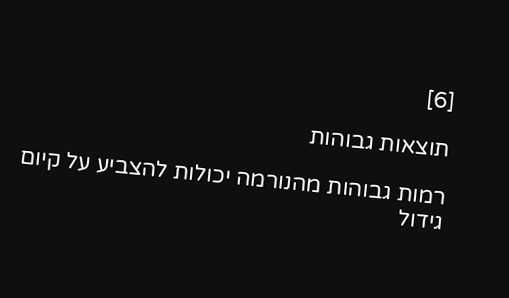[6]

תוצאות גבוהות

רמות גבוהות מהנורמה יכולות להצביע על קיום גידול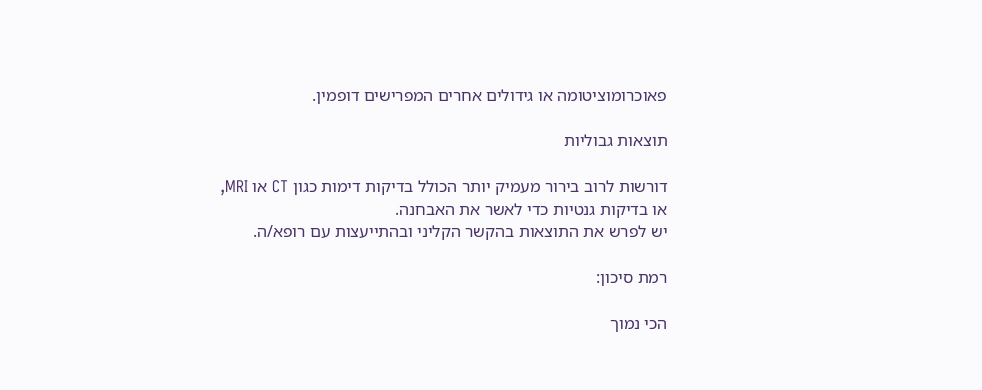פאוכרומוציטומה או גידולים אחרים המפרישים דופמין.

תוצאות גבוליות

דורשות לרוב בירור מעמיק יותר הכולל בדיקות דימות כגון CT או MRI, או בדיקות גנטיות כדי לאשר את האבחנה.
יש לפרש את התוצאות בהקשר הקליני ובהתייעצות עם רופא/ה.

רמת סיכון:

הכי נמוך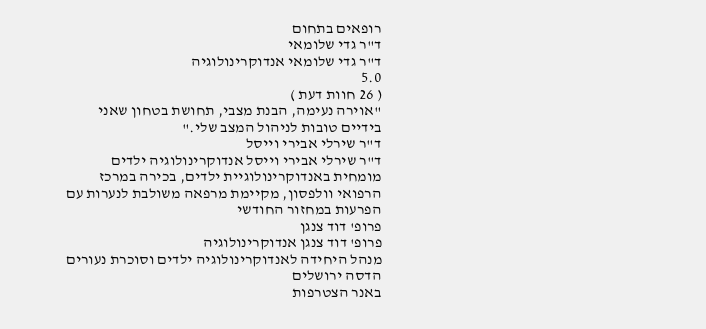רופאים בתחום
ד"ר גדי שלומאי
ד"ר גדי שלומאי אנדוקרינולוגיה
5.0
( 26 חוות דעת )
"אוירה נעימה, הבנת מצבי, תחושת בטחון שאני בידיים טובות לניהול המצב שלי."
ד"ר שירלי אבירי וייסל
ד"ר שירלי אבירי וייסל אנדוקרינולוגיה ילדים
מומחית באנדוקרינולוגיית ילדים, בכירה במרכז הרפואי וולפסון, מקיימת מרפאה משולבת לנערות עם הפרעות במחזור החודשי
פרופ' דוד צנגן
פרופ' דוד צנגן אנדוקרינולוגיה
מנהל היחידה לאנדוקרינולוגיה ילדים וסוכרת נעורים הדסה ירושלים
באנר הצטרפות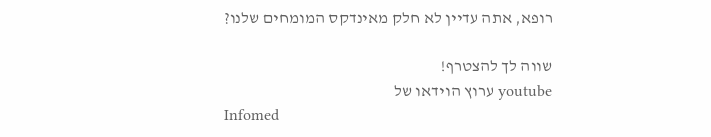רופא, אתה עדיין לא חלק מאינדקס המומחים שלנו?

שווה לך להצטרף!
youtube ערוץ הוידאו של
Infomed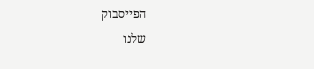הפייסבוק
שלנו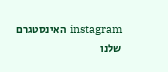instagram האינסטגרם
שלנו